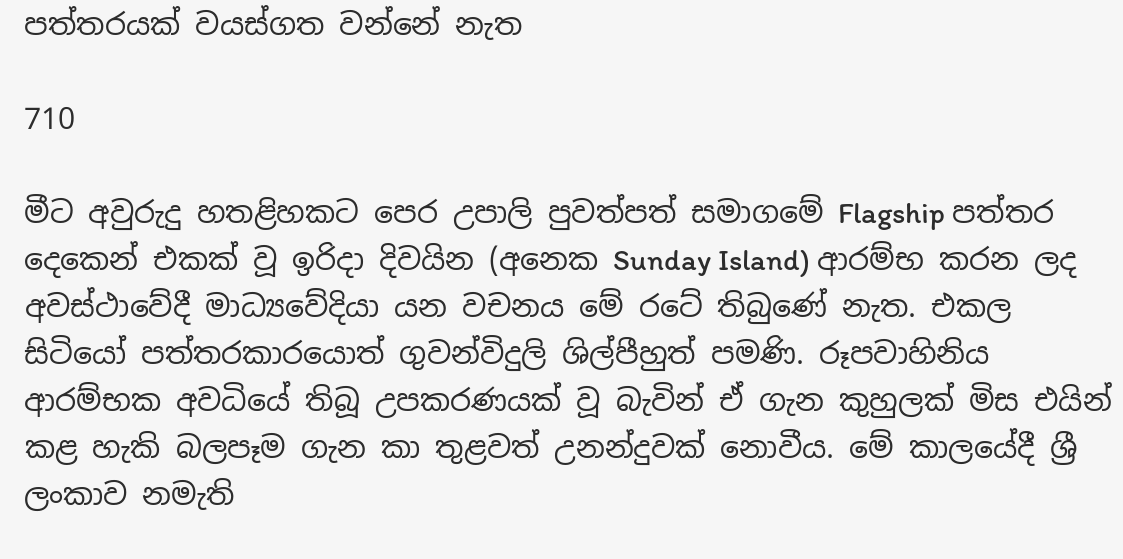පත්තරයක් වයස්ගත වන්නේ නැත

710

මීට අවුරුදු හතළිහකට පෙර උපාලි පුවත්පත් සමාගමේ Flagship පත්තර දෙකෙන් එකක් වූ ඉරිදා දිවයින (අනෙක Sunday Island) ආරම්භ කරන ලද අවස්ථාවේදී මාධ්‍යවේදියා යන වචනය මේ රටේ තිබුණේ නැත. එකල සිටියෝ පත්තරකාරයොත් ගුවන්විදුලි ශිල්පීහුත් පමණි. රූපවාහිනිය ආරම්භක අවධියේ තිබූ උපකරණයක් වූ බැවින් ඒ ගැන කුහුලක් මිස එයින් කළ හැකි බලපෑම ගැන කා තුළවත් උනන්දුවක් නොවීය. මේ කාලයේදී ශ්‍රී ලංකාව නමැති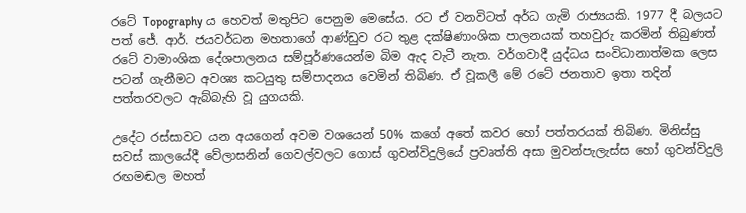රටේ Topography ය හෙවත් මතුපිට පෙනුම මෙසේය. රට ඒ වනවිටත් අර්ධ ගැමි රාජ්‍යයකි. 1977 දී බලයට පත් ජේ. ආර්. ජයවර්ධන මහතාගේ ආණ්ඩුව රට තුළ දක්ෂිණාංශික පාලනයක් තහවුරු කරමින් තිබුණත් රටේ වාමාංශික දේශපාලනය සම්පූර්ණයෙන්ම බිම ඇද වැටී නැත. වර්ගවාදී යුද්ධය සංවිධානාත්මක ලෙස පටන් ගැනීමට අවශ්‍ය කටයුතු සම්පාදනය වෙමින් තිබිණ. ඒ වූකලී මේ රටේ ජනතාව ඉතා තදින් පත්තරවලට ඇබ්බැහි වූ යුගයකි.

උදේට රස්සාවට යන අයගෙන් අවම වශයෙන් 50% කගේ අතේ කවර හෝ පත්තරයක් තිබිණ. මිනිස්සු සවස් කාලයේදී වේලාසනින් ගෙවල්වලට ගොස් ගුවන්විදුලියේ ප්‍රවෘත්ති අසා මුවන්පැලැස්ස හෝ ගුවන්විදුලි රඟමඬල මහත්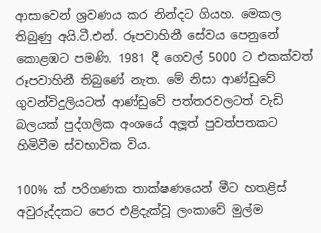ආසාවෙන් ශ්‍රවණය කර නින්දට ගියහ. මෙකල තිබුණු අයි.ටී.එන්. රූපවාහිනී සේවය පෙනුනේ කොළඹට පමණි. 1981 දී ගෙවල් 5000 ට එකක්වත් රූපවාහිනී තිබුණේ නැත. මේ නිසා ආණ්ඩුවේ ගුවන්විදුලියටත් ආණ්ඩුවේ පත්තරවලටත් වැඩි බලයක් පුද්ගලික අංශයේ අලූත් පුවත්පතකට හිමිවීම ස්වභාවික විය.

100% ක් පරිගණක තාක්ෂණයෙන් මීට හතළිස් අවුරුද්දකට පෙර එළිදැක්වූ ලංකාවේ මුල්ම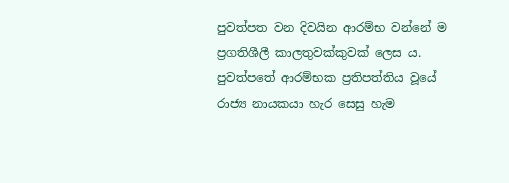පුවත්පත වන දිවයින ආරම්භ වන්නේ ම ප්‍රගතිශීලී කාලතුවක්කුවක් ලෙස ය. පුවත්පතේ ආරම්භක ප්‍රතිපත්තිය වූයේ රාජ්‍ය නායකයා හැර සෙසු හැම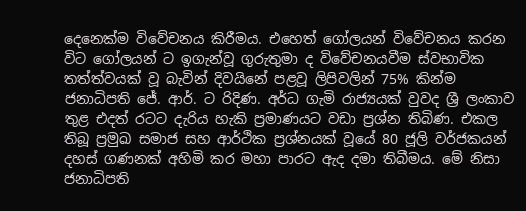දෙනෙක්ම විවේචනය කිරීමය. එහෙත් ගෝලයන් විවේචනය කරන විට ගෝලයන් ට ඉගැන්වූ ගුරුතුමා ද විවේචනයවීම ස්වභාවික තත්ත්වයක් වූ බැවින් දිවයිනේ පළවූ ලිපිවලින් 75% කින්ම ජනාධිපති ජේ. ආර්. ට රිදිණ. අර්ධ ගැමි රාජ්‍යයක් වුවද ශ්‍රී ලංකාව තුළ එදත් රටට දැරිය හැකි ප්‍රමාණයට වඩා ප්‍රශ්න තිබිණ. එකල තිබූ ප්‍රමුඛ සමාජ සහ ආර්ථික ප්‍රශ්නයක් වූයේ 80 ජූලි වර්ජකයන් දහස් ගණනක් අහිමි කර මහා පාරට ඇද දමා තිබීමය. මේ නිසා ජනාධිපති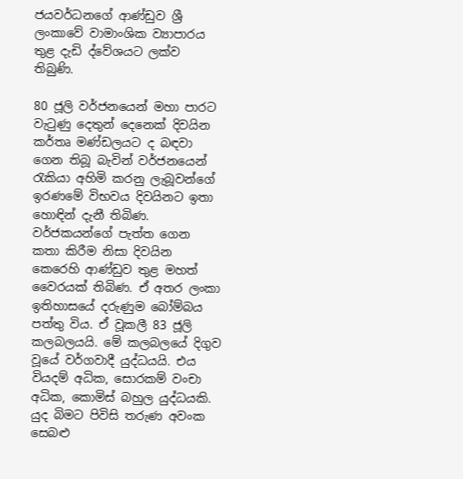ජයවර්ධනගේ ආණ්ඩුව ශ්‍රී ලංකාවේ වාමාංශික ව්‍යාපාරය තුළ දැඩි ද්වේශයට ලක්ව තිබුණි.

80 ජූලි වර්ජනයෙන් මහා පාරට වැටුණු දෙතුන් දෙනෙක් දිවයින කර්තෘ මණ්ඩලයට ද බඳවා ගෙන තිබූ බැවින් වර්ජනයෙන් රැකියා අහිමි කරනු ලැබූවන්ගේ ඉරණමේ විභවය දිවයිනට ඉතා හොඳින් දැනී තිබිණ. වර්ජකයන්ගේ පැත්ත ගෙන කතා කිරීම නිසා දිවයින කෙරෙහි ආණ්ඩුව තුළ මහත් වෛරයක් තිබිණ. ඒ අතර ලංකා ඉතිහාසයේ දරුණුම බෝම්බය පත්තු විය. ඒ වූකලී 83 ජූලි කලබලයයි. මේ කලබලයේ දිගුව වූයේ වර්ගවාදී යුද්ධයයි. එය වියදම් අධික, සොරකම් වංචා අධික, කොමිස් බහුල යුද්ධයකි. යුද බිමට පිවිසි තරුණ අවංක සෙබළු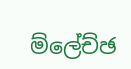ම්ලේච්ඡ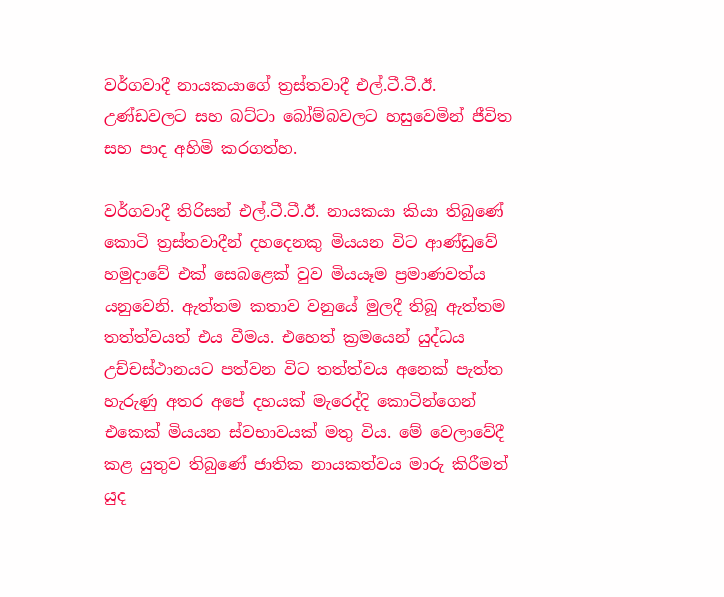වර්ගවාදී නායකයාගේ ත්‍රස්තවාදී එල්.ටී.ටී.ඊ. උණ්ඩවලට සහ බට්ටා බෝම්බවලට හසුවෙමින් ජීවිත සහ පාද අහිමි කරගත්හ.

වර්ගවාදී තිරිසන් එල්.ටී.ටී.ඊ. නායකයා කියා තිබුණේ කොටි ත්‍රස්තවාදීන් දහදෙනකු මියයන විට ආණ්ඩුවේ හමුදාවේ එක් සෙබළෙක් වුව මියයෑම ප්‍රමාණවත්ය යනුවෙනි. ඇත්තම කතාව වනුයේ මුලදී තිබූ ඇත්තම තත්ත්වයත් එය වීමය. එහෙත් ක්‍රමයෙන් යුද්ධය උච්චස්ථානයට පත්වන විට තත්ත්වය අනෙක් පැත්ත හැරුණු අතර අපේ දහයක් මැරෙද්දි කොටින්ගෙන් එකෙක් මියයන ස්වභාවයක් මතු විය. මේ වෙලාවේදී කළ යුතුව තිබුණේ ජාතික නායකත්වය මාරු කිරීමත් යුද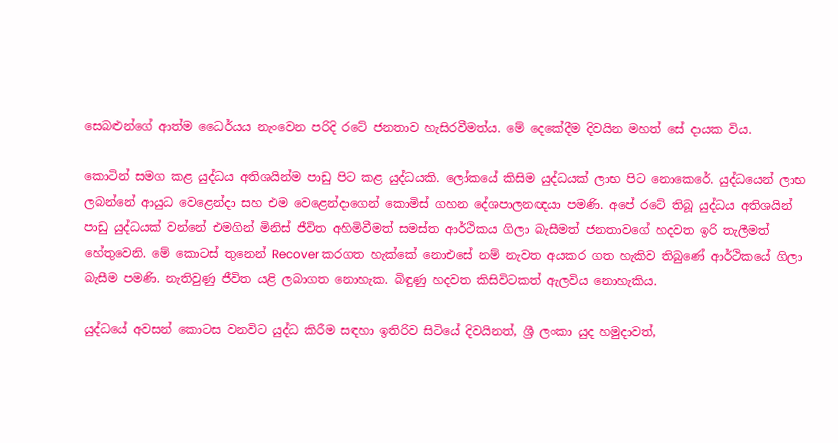සෙබළුන්ගේ ආත්ම ධෛර්යය නැංවෙන පරිදි රටේ ජනතාව හැසිරවීමත්ය. මේ දෙකේදීම දිවයින මහත් සේ දායක විය.

කොටින් සමග කළ යුද්ධය අතිශයින්ම පාඩු පිට කළ යුද්ධයකි. ලෝකයේ කිසිම යුද්ධයක් ලාභ පිට නොකෙරේ. යුද්ධයෙන් ලාභ ලබන්නේ ආයුධ වෙළෙන්දා සහ එම වෙළෙන්දාගෙන් කොමිස් ගහන දේශපාලනඥයා පමණි. අපේ රටේ තිබූ යුද්ධය අතිශයින් පාඩු යුද්ධයක් වන්නේ එමගින් මිනිස් ජීවිත අහිමිවීමත් සමස්ත ආර්ථිකය ගිලා බැසීමත් ජනතාවගේ හදවත ඉරි තැලීමත් හේතුවෙනි. මේ කොටස් තුනෙන් Recover කරගත හැක්කේ නොඑසේ නම් නැවත අයකර ගත හැකිව තිබුණේ ආර්ථිකයේ ගිලා බැසීම පමණි. නැතිවුණු ජීවිත යළි ලබාගත නොහැක. බිඳුණු හදවත කිසිවිටකත් ඇලවිය නොහැකිය.

යුද්ධයේ අවසන් කොටස වනවිට යුද්ධ කිරීම සඳහා ඉතිරිව සිටියේ දිවයිනත්, ශ්‍රී ලංකා යුද හමුදාවත්,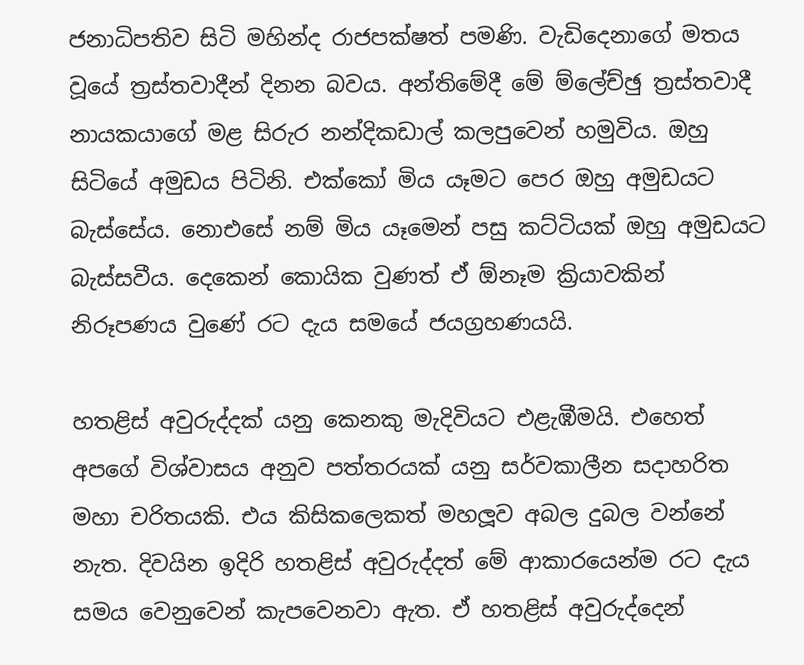ජනාධිපතිව සිටි මහින්ද රාජපක්ෂත් පමණි. වැඩිදෙනාගේ මතය වූයේ ත්‍රස්තවාදීන් දිනන බවය. අන්තිමේදී මේ ම්ලේච්ඡු ත්‍රස්තවාදී නායකයාගේ මළ සිරුර නන්දිකඩාල් කලපුවෙන් හමුවිය. ඔහු සිටියේ අමුඩය පිටිනි. එක්කෝ මිය යෑමට පෙර ඔහු අමුඩයට බැස්සේය. නොඑසේ නම් මිය යෑමෙන් පසු කට්ටියක් ඔහු අමුඩයට බැස්සවීය. දෙකෙන් කොයික වුණත් ඒ ඕනෑම ක්‍රියාවකින් නිරූපණය වුණේ රට දැය සමයේ ජයග්‍රහණයයි.

හතළිස් අවුරුද්දක් යනු කෙනකු මැදිවියට එළැඹීමයි. එහෙත් අපගේ විශ්වාසය අනුව පත්තරයක් යනු සර්වකාලීන සදාහරිත මහා චරිතයකි. එය කිසිකලෙකත් මහලූව අබල දුබල වන්නේ නැත. දිවයින ඉදිරි හතළිස් අවුරුද්දත් මේ ආකාරයෙන්ම රට දැය සමය වෙනුවෙන් කැපවෙනවා ඇත. ඒ හතළිස් අවුරුද්දෙන්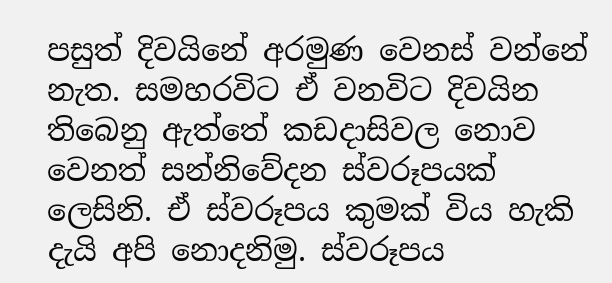පසුත් දිවයිනේ අරමුණ වෙනස් වන්නේ නැත. සමහරවිට ඒ වනවිට දිවයින තිබෙනු ඇත්තේ කඩදාසිවල නොව වෙනත් සන්නිවේදන ස්වරූපයක් ලෙසිනි. ඒ ස්වරූපය කුමක් විය හැකි දැයි අපි නොදනිමු. ස්වරූපය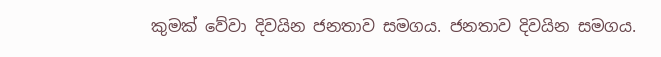කුමක් වේවා දිවයින ජනතාව සමගය. ජනතාව දිවයින සමගය.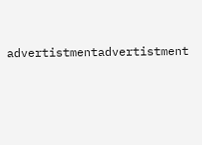advertistmentadvertistment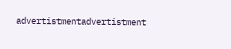advertistmentadvertistment